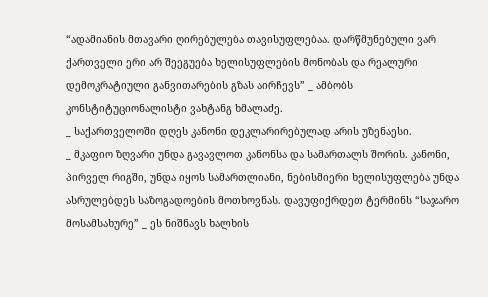“ადამიანის მთავარი ღირებულება თავისუფლებაა. დარწმუნებული ვარ ქართველი ერი არ შეეგუება ხელისუფლების მონობას და რეალური დემოკრატიული განვითარების გზას აირჩევს” _ ამბობს კონსტიტუციონალისტი ვახტანგ ხმალაძე.
_ საქართველოში დღეს კანონი დეკლარირებულად არის უზენაესი.
_ მკაფიო ზღვარი უნდა გავავლოთ კანონსა და სამართალს შორის. კანონი, პირველ რიგში, უნდა იყოს სამართლიანი, ნებისმიერი ხელისუფლება უნდა ასრულებდეს საზოგადოების მოთხოვნას. დავუფიქრდეთ ტერმინს “საჯარო მოსამსახურე” _ ეს ნიშნავს ხალხის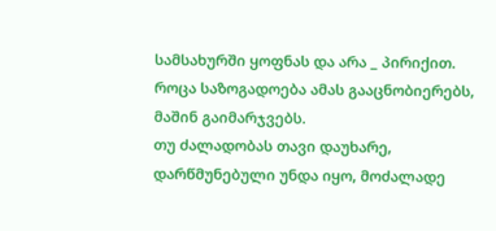სამსახურში ყოფნას და არა _ პირიქით. როცა საზოგადოება ამას გააცნობიერებს, მაშინ გაიმარჯვებს.
თუ ძალადობას თავი დაუხარე, დარწმუნებული უნდა იყო, მოძალადე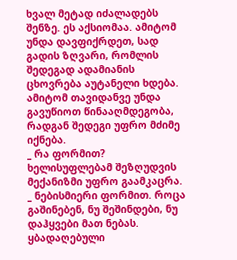ხვალ მეტად იძალადებს შენზე. ეს აქსიომაა. ამიტომ უნდა დავფიქრდეთ, სად გადის ზღვარი, რომლის შედეგად ადამიანის ცხოვრება აუტანელი ხდება. ამიტომ თავიდანვე უნდა გავუწიოთ წინააღმდეგობა, რადგან შედეგი უფრო მძიმე იქნება.
_ რა ფორმით? ხელისუფლებამ შეზღუდვის მექანიზმი უფრო გაამკაცრა.
_ ნებისმიერი ფორმით. როცა გაშინებენ, ნუ შეშინდები, ნუ დაჰყვები მათ ნებას. ყბადაღებული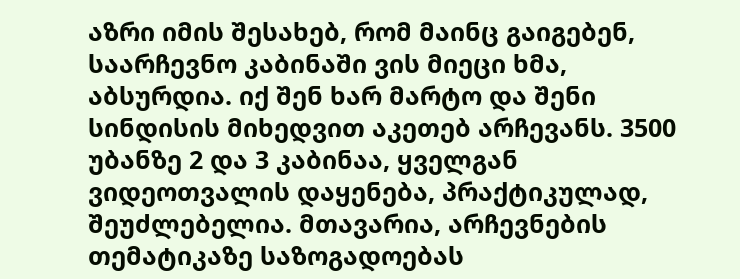აზრი იმის შესახებ, რომ მაინც გაიგებენ, საარჩევნო კაბინაში ვის მიეცი ხმა, აბსურდია. იქ შენ ხარ მარტო და შენი სინდისის მიხედვით აკეთებ არჩევანს. 3500 უბანზე 2 და 3 კაბინაა, ყველგან ვიდეოთვალის დაყენება, პრაქტიკულად, შეუძლებელია. მთავარია, არჩევნების თემატიკაზე საზოგადოებას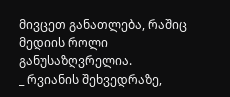მივცეთ განათლება, რაშიც მედიის როლი განუსაზღვრელია.
_ რვიანის შეხვედრაზე,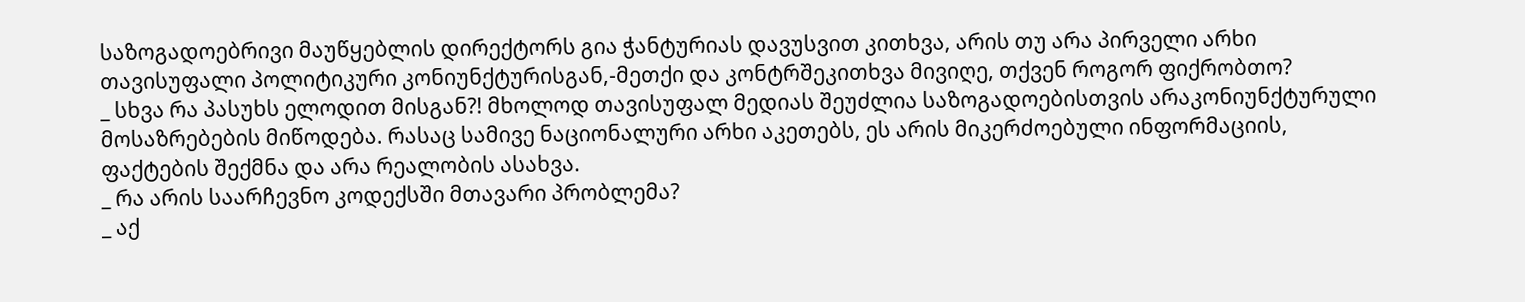საზოგადოებრივი მაუწყებლის დირექტორს გია ჭანტურიას დავუსვით კითხვა, არის თუ არა პირველი არხი თავისუფალი პოლიტიკური კონიუნქტურისგან,-მეთქი და კონტრშეკითხვა მივიღე, თქვენ როგორ ფიქრობთო?
_ სხვა რა პასუხს ელოდით მისგან?! მხოლოდ თავისუფალ მედიას შეუძლია საზოგადოებისთვის არაკონიუნქტურული მოსაზრებების მიწოდება. რასაც სამივე ნაციონალური არხი აკეთებს, ეს არის მიკერძოებული ინფორმაციის, ფაქტების შექმნა და არა რეალობის ასახვა.
_ რა არის საარჩევნო კოდექსში მთავარი პრობლემა?
_ აქ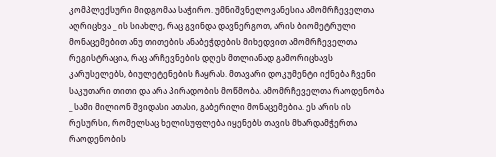კომპლექსური მიდგომაა საჭირო. უმნიშვნელოვანესია ამომრჩეველთა აღრიცხვა _ ის სიახლე, რაც გვინდა დავნერგოთ, არის ბიომეტრული მონაცემებით ანუ თითების ანაბეჭდების მიხედვით ამომრჩეველთა რეგისტრაცია, რაც არჩევნების დღეს მთლიანად გამორიცხავს კარუსელებს, ბიულეტენების ჩაყრას. მთავარი დოკუმენტი იქნება ჩვენი საკუთარი თითი და არა პირადობის მოწმობა. ამომრჩეველთა რაოდენობა _ სამი მილიონ შვიდასი ათასი, გაბერილი მონაცემებია. ეს არის ის რესურსი, რომელსაც ხელისუფლება იყენებს თავის მხარდამჭერთა რაოდენობის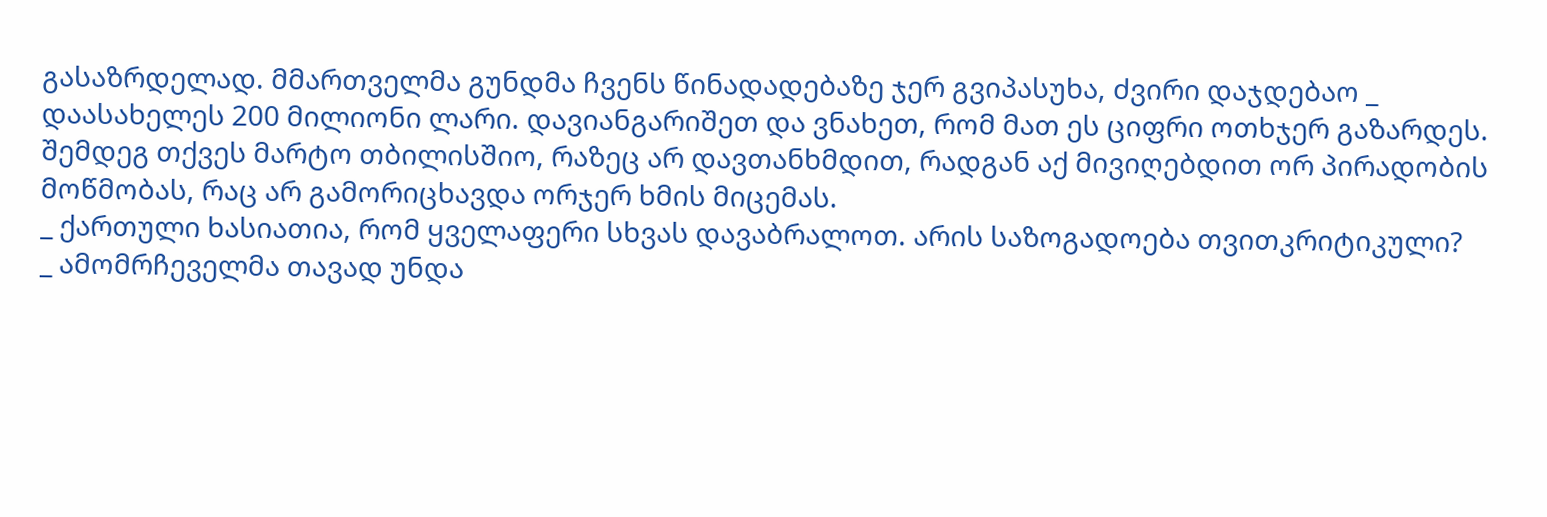გასაზრდელად. მმართველმა გუნდმა ჩვენს წინადადებაზე ჯერ გვიპასუხა, ძვირი დაჯდებაო _ დაასახელეს 200 მილიონი ლარი. დავიანგარიშეთ და ვნახეთ, რომ მათ ეს ციფრი ოთხჯერ გაზარდეს. შემდეგ თქვეს მარტო თბილისშიო, რაზეც არ დავთანხმდით, რადგან აქ მივიღებდით ორ პირადობის მოწმობას, რაც არ გამორიცხავდა ორჯერ ხმის მიცემას.
_ ქართული ხასიათია, რომ ყველაფერი სხვას დავაბრალოთ. არის საზოგადოება თვითკრიტიკული?
_ ამომრჩეველმა თავად უნდა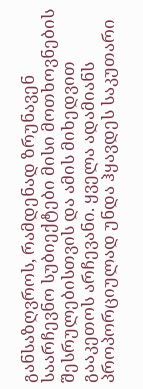განსაზღვროს, რამდენად ზრუნავენ საარჩევნო სუბიექტები მისი მოთხოვნების შესრულებისთვის და ამის მიხედვით გააკეთოს არჩევანი. ყველა ადამიანს პროპორციულად უნდა ჰყავდეს საკუთარი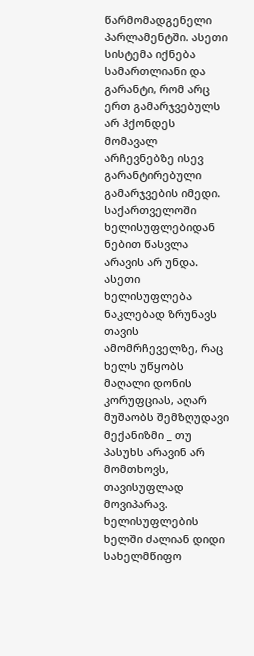წარმომადგენელი პარლამენტში. ასეთი სისტემა იქნება სამართლიანი და გარანტი, რომ არც ერთ გამარჯვებულს არ ჰქონდეს მომავალ არჩევნებზე ისევ გარანტირებული გამარჯვების იმედი.
საქართველოში ხელისუფლებიდან ნებით წასვლა არავის არ უნდა. ასეთი ხელისუფლება ნაკლებად ზრუნავს თავის ამომრჩეველზე, რაც ხელს უწყობს მაღალი დონის კორუფციას, აღარ მუშაობს შემზღუდავი მექანიზმი _ თუ პასუხს არავინ არ მომთხოვს, თავისუფლად მოვიპარავ. ხელისუფლების ხელში ძალიან დიდი სახელმწიფო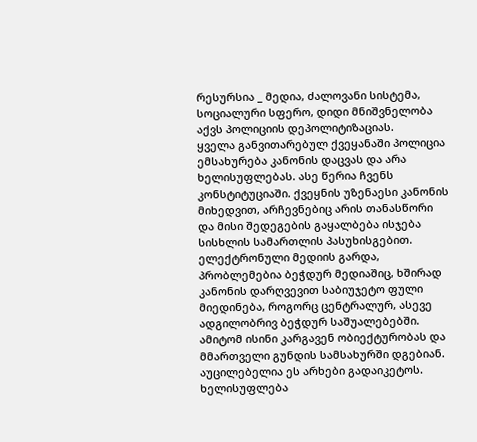რესურსია _ მედია, ძალოვანი სისტემა, სოციალური სფერო, დიდი მნიშვნელობა აქვს პოლიციის დეპოლიტიზაციას.
ყველა განვითარებულ ქვეყანაში პოლიცია ემსახურება კანონის დაცვას და არა ხელისუფლებას. ასე წერია ჩვენს კონსტიტუციაში. ქვეყნის უზენაესი კანონის მიხედვით, არჩევნებიც არის თანასწორი და მისი შედეგების გაყალბება ისჯება სისხლის სამართლის პასუხისგებით. ელექტრონული მედიის გარდა, პრობლემებია ბეჭდურ მედიაშიც, ხშირად კანონის დარღვევით საბიუჯეტო ფული მიედინება, როგორც ცენტრალურ, ასევე ადგილობრივ ბეჭდურ საშუალებებში. ამიტომ ისინი კარგავენ ობიექტურობას და მმართველი გუნდის სამსახურში დგებიან. აუცილებელია ეს არხები გადაიკეტოს. ხელისუფლება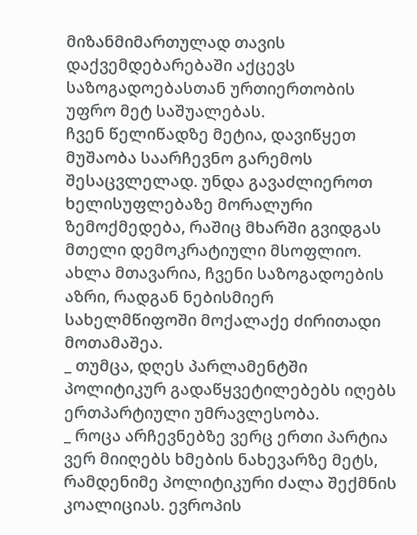მიზანმიმართულად თავის დაქვემდებარებაში აქცევს საზოგადოებასთან ურთიერთობის უფრო მეტ საშუალებას.
ჩვენ წელიწადზე მეტია, დავიწყეთ მუშაობა საარჩევნო გარემოს შესაცვლელად. უნდა გავაძლიეროთ ხელისუფლებაზე მორალური ზემოქმედება, რაშიც მხარში გვიდგას მთელი დემოკრატიული მსოფლიო. ახლა მთავარია, ჩვენი საზოგადოების აზრი, რადგან ნებისმიერ სახელმწიფოში მოქალაქე ძირითადი მოთამაშეა.
_ თუმცა, დღეს პარლამენტში პოლიტიკურ გადაწყვეტილებებს იღებს ერთპარტიული უმრავლესობა.
_ როცა არჩევნებზე ვერც ერთი პარტია ვერ მიიღებს ხმების ნახევარზე მეტს, რამდენიმე პოლიტიკური ძალა შექმნის კოალიციას. ევროპის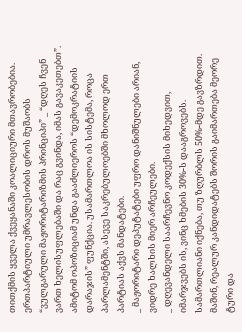თითქმის ყველა ქვეყანაში კოალიციური მთავრობებია. ერთპარტიული უმრავლესობის დროს მუშაობს “ვულგარული მაჟორიტარიზმის პრინციპი” _ “დღეს ჩვენ ვართ ხელისუფლებაში და რაც გვინდა, იმას გავაკეთებთ”. ამიტომ ოპოზიციამ უნდა გააძლიეროს “დემოკრატიის დარაჯის” ფუნქცია. უსამართლოა ის სისტემა, როცა პარლამენტში, ასევე საკრებულოებში მხოლოდ ერთ პარტიას აქვს მანდატები.
_ მაჟორიტარი დეპუტატები უფრო დანიშნულები არიან, ვიდრე ხალხის მიერ არჩეულები.
_ დღევანდელი საარჩევნო კოდექსის მიხედვით, იმარჯვებს ის, ვინც ხმების 30%-ს დააგროვებს. სამართლიანი იქნება, თუ ზღურბლს 50%-მდე გავზრდით. მაშინ, რეალურ კანდიდატებს შორის გაიმართება მეორე ტური და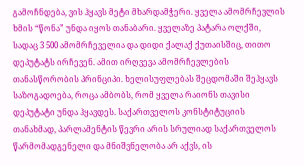გამოჩნდება, ვის ჰყავს მეტი მხარდამჭერი. ყველა ამომრჩევლის ხმის “წონა” უნდა იყოს თანაბარი. ყველაზე პატარა ოლქში, სადაც 3 500 ამომრჩეველია და დიდი ქალაქ ქუთაისშიც, თითო დეპუტატს ირჩევენ. ამით ირღვევა ამომრჩევლების თანასწორობის პრინციპი. ხელისუფლებას შეცდომაში შეჰყავს საზოგადოება, როცა ამბობს, რომ ყველა რაიონს თავისი დეპუტატი უნდა ჰყავდეს. საქართველოს კონსტიტუციის თანახმად, პარლამენტის წევრი არის სრულიად საქართველოს წარმომადგენელი და მნიშვნელობა არ აქვს, ის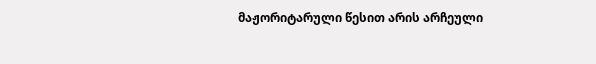მაჟორიტარული წესით არის არჩეული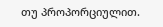თუ პროპორციულით.